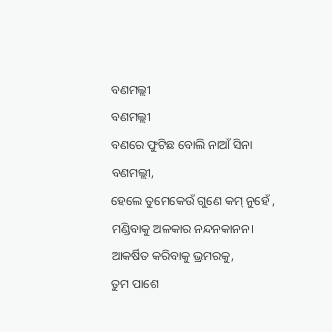ବଣମଲ୍ଲୀ
ବଣମଲ୍ଲୀ
ବଣରେ ଫୁଟିଛ ବୋଲି ନାଆଁ ସିନା ବଣମଲ୍ଲୀ,
ହେଲେ ତୁମେକେଉଁ ଗୁଣେ କମ୍ ନୁହେଁ ,
ମଣ୍ଡିବାକୁ ଅଳକାର ନନ୍ଦନକାନନ।
ଆକର୍ଷିତ କରିବାକୁ ଭ୍ରମରକୁ,
ତୁମ ପାଶେ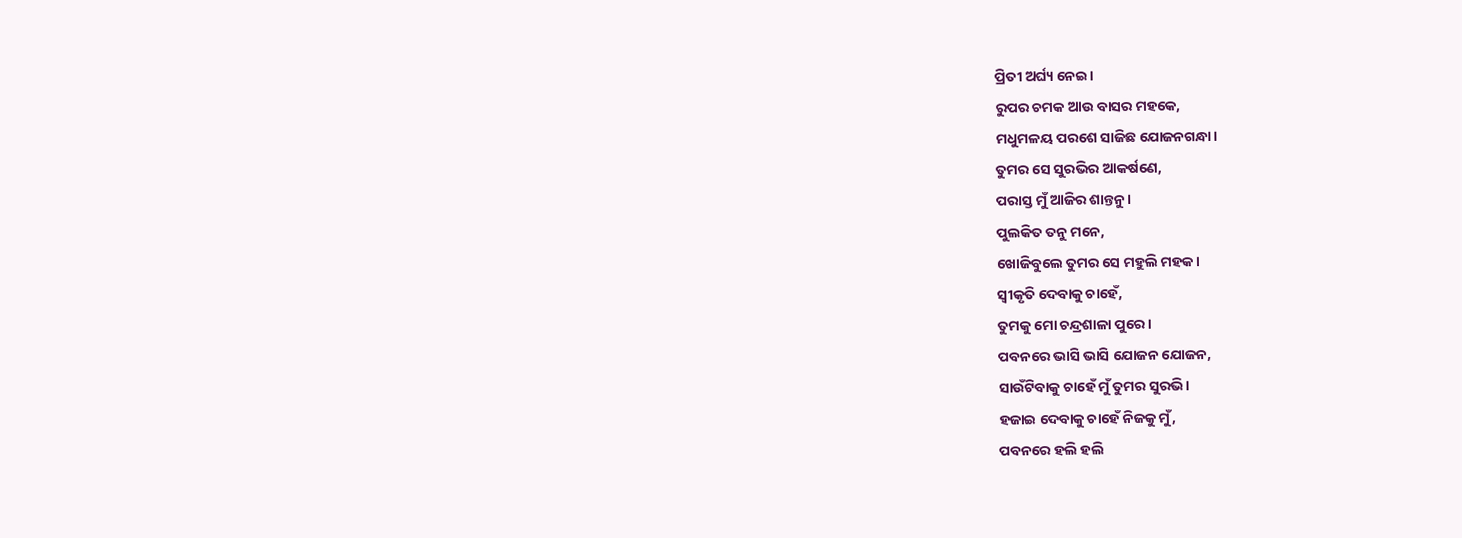ପ୍ରିତୀ ଅର୍ଘ୍ୟ ନେଇ।
ରୁପର ଚମକ ଆଉ ବାସର ମହକେ,
ମଧୁମଳୟ ପରଶେ ସାଜିଛ ଯୋଜନଗନ୍ଧା।
ତୁମର ସେ ସୁରଭିର ଆକର୍ଷଣେ,
ପରାସ୍ତ ମୁଁ ଆଜିର ଶାନ୍ତନୁ।
ପୁଲକିତ ତନୁ ମନେ,
ଖୋଜିବୁଲେ ତୁମର ସେ ମହୁଲି ମହକ।
ସ୍ଵୀକୃତି ଦେବାକୁ ଚାହେଁ,
ତୁମକୁ ମୋ ଚନ୍ଦ୍ରଶାଳା ପୁରେ।
ପବନରେ ଭାସି ଭାସି ଯୋଜନ ଯୋଜନ,
ସାଉଁଟିବାକୁ ଚାହେଁ ମୁଁ ତୁମର ସୁରଭି।
ହଜାଇ ଦେବାକୁ ଚାହେଁ ନିଜକୁ ମୁଁ,
ପବନରେ ହଲି ହଲି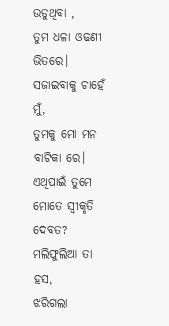ଉଡୁଥିବା ,
ତୁମ ଧଳା ଓଢଣୀ ଭିତରେ।
ସଜାଇବାକୁ ଚାହେଁ ମୁଁ,
ତୁମକୁ ମୋ ମନ ବାଟିକା ରେ।
ଏଥିପାଇଁ ତୁମେ ମୋତେ ସ୍ଵୀକୃତି ଦେବତ?
ମଲିଫୁଲିଆ ତା ହସ,
ଝରିଗଲା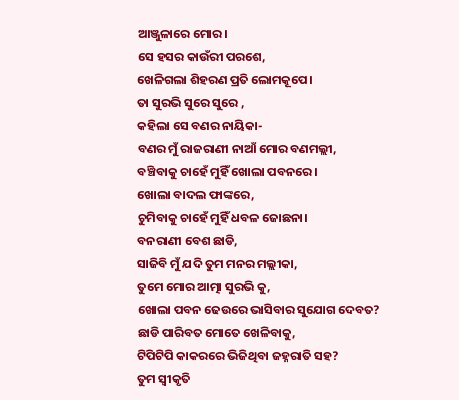ଆଞ୍ଜୁଳାରେ ମୋର।
ସେ ହସର କାଉଁରୀ ପରଶେ,
ଖେଳିଗଲା ଶିହରଣ ପ୍ରତି ଲୋମକୂପେ।
ତା ସୁରଭି ସୁରେ ସୁରେ ,
କହିଲା ସେ ବଣର ନାୟିକା-
ବଣର ମୁଁ ରାଜରାଣୀ ନାଆଁ ମୋର ବଣମଲ୍ଲୀ,
ବଞ୍ଚିବାକୁ ଚାହେଁ ମୁହିଁ ଖୋଲା ପବନରେ।
ଖୋଲା ବାଦଲ ଫାଙ୍କରେ,
ଚୁମିବାକୁ ଚାହେଁ ମୁହିଁ ଧବଳ ଜୋଛନା।
ବନରାଣୀ ବେଶ ଛାଡି,
ସାଜିବି ମୁଁ ଯଦି ତୁମ ମନର ମଲ୍ଲୀକା,
ତୁମେ ମୋର ଆତ୍ମା ସୁରଭି କୁ,
ଖୋଲା ପବନ ଢେଉରେ ଭାସିବାର ସୁଯୋଗ ଦେବତ?
ଛାଡି ପାରିବତ ମୋତେ ଖେଳିବାକୁ,
ଟିପିଟିପି କାକରରେ ଭିଜିଥିବା ଜହ୍ନରାତି ସହ?
ତୁମ ସ୍ଵୀକୃତି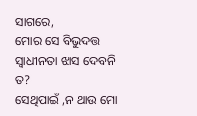ସାଗରେ,
ମୋର ସେ ବିଭୁଦତ୍ତ ସ୍ଵାଧୀନତା ଝାସ ଦେବନି ତ?
ସେଥିପାଇଁ ,ନ ଥାଉ ମୋ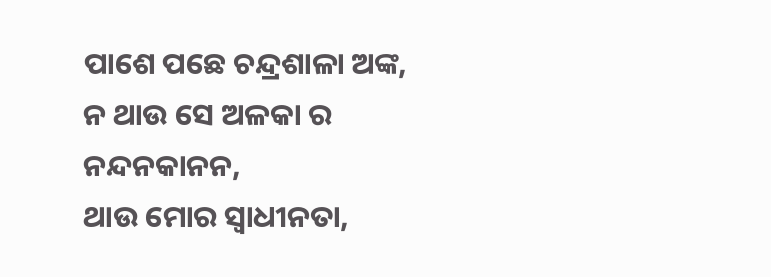ପାଶେ ପଛେ ଚନ୍ଦ୍ରଶାଳା ଅଙ୍କ,
ନ ଥାଉ ସେ ଅଳକା ର ନନ୍ଦନକାନନ,
ଥାଉ ମୋର ସ୍ଵାଧୀନତା,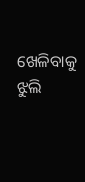ଖେଳିବାକୁ ଝୁଲି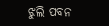ଝୁଲି ପବନ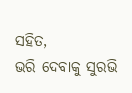ସହିତ,
ଭରି ଦେବାକୁ ସୁରଭି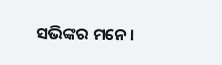ସଭିଙ୍କର ମନେ।